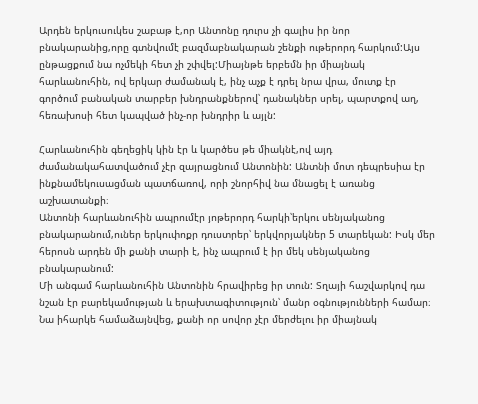Արդեն երկուսուկես շաբաթ է,որ Անտոնը դուրս չի գալիս իր նոր բնակարանից,որը գտնվումէ բազմաբնակարան շենքի ութերորդ հարկում:Այս ընթացքում նա ոչմեկի հետ չի շփվել:Միայնթե երբեմն իր միայնակ հարևանուհին, ով երկար ժամանակ է, ինչ աչք է դրել նրա վրա, մուտք էր գործում բանական տարբեր խնդրանքներով՝ դանակներ սրել, պարտքով աղ, հեռախոսի հետ կապված ինչ-որ խնդրիր և այլն:

Հարևանուհին գեղեցիկ կին էր և կարծես թե միակնէ,ով այդ ժամանակահատվածում չէր զայրացնում Անտոնին: Անտնի մոտ դեպրեսիա էր ինքնամեկուսացման պատճառով, որի շնորհիվ նա մնացել է առանց աշխատանքի։
Անտոնի հարևանուհին ապրումէր յոթերորդ հարկի՝երկու սենյականոց բնակարանում,ուներ երկուփոքր դուստրեր՝ երկվորյակներ 5 տարեկան: Իսկ մեր հերոսն արդեն մի քանի տարի է, ինչ ապրում է իր մեկ սենյականոց բնակարանում:
Մի անգամ հարևանուհին Անտոնին հրավիրեց իր տուն: Տղայի հաշվարկով դա նշան էր բարեկամության և երախտագիտություն՝ մանր օգնությունների համար։ Նա իհարկե համաձայնվեց, քանի որ սովոր չէր մերժելու իր միայնակ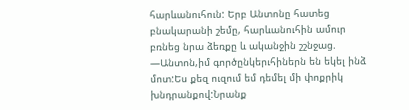հարևանուհուն: Երբ Անտոնը հատեց բնակարանի շեմը, հարևանուհին ամուր բռնեց նրա ձեռքը և ականջին շշնջաց.
—Անտոն,իմ գործընկերւհիներն են եկել ինձ մոտ:Ես քեզ ուզում եմ դեմել մի փոքրիկ խնդրանքով:Նրանք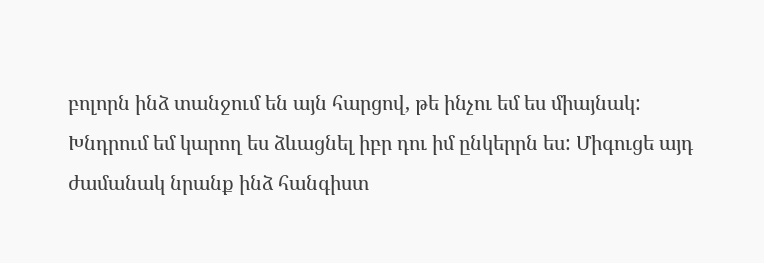բոլորն ինձ տանջում են այն հարցով, թե ինչու եմ ես միայնակ: Խնդրում եմ կարող ես ձևացնել իբր դու իմ ընկերրն ես: Միգուցե այդ ժամանակ նրանք ինձ հանգիստ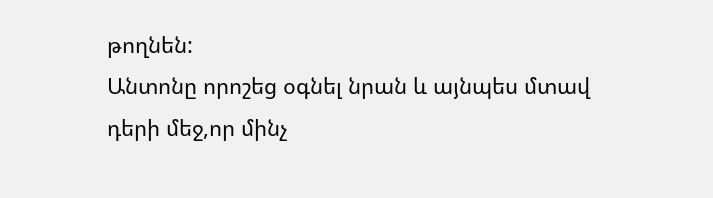թողնեն:
Անտոնը որոշեց օգնել նրան և այնպես մտավ դերի մեջ,որ մինչ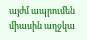այժմ ապրումեն միասին աղջկա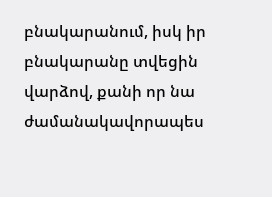բնակարանում, իսկ իր բնակարանը տվեցին վարձով, քանի որ նա ժամանակավորապես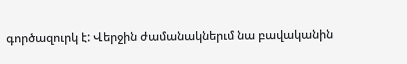գործազուրկ է: Վերջին ժամանակներւմ նա բավականին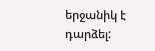երջանիկ է դարձել: